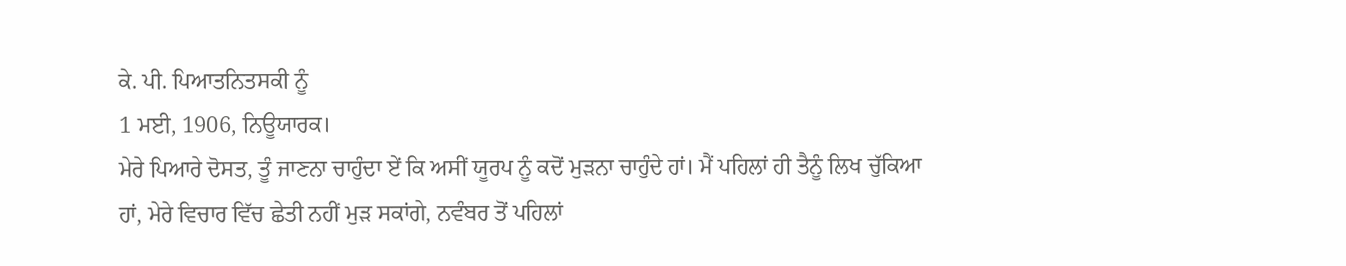ਕੇ. ਪੀ. ਪਿਆਤਨਿਤਸਕੀ ਨੂੰ
1 ਮਈ, 1906, ਨਿਊਯਾਰਕ।
ਮੇਰੇ ਪਿਆਰੇ ਦੋਸਤ, ਤੂੰ ਜਾਣਨਾ ਚਾਹੁੰਦਾ ਏਂ ਕਿ ਅਸੀਂ ਯੂਰਪ ਨੂੰ ਕਦੋਂ ਮੁੜਨਾ ਚਾਹੁੰਦੇ ਹਾਂ। ਮੈਂ ਪਹਿਲਾਂ ਹੀ ਤੈਨੂੰ ਲਿਖ ਚੁੱਕਿਆ ਹਾਂ, ਮੇਰੇ ਵਿਚਾਰ ਵਿੱਚ ਛੇਤੀ ਨਹੀਂ ਮੁੜ ਸਕਾਂਗੇ, ਨਵੰਬਰ ਤੋਂ ਪਹਿਲਾਂ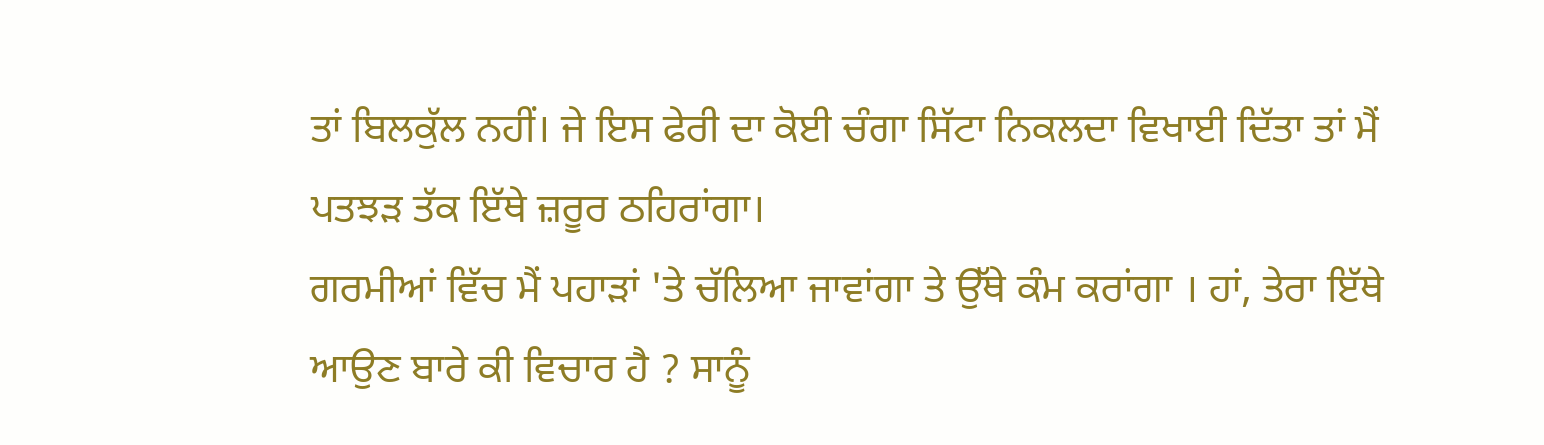ਤਾਂ ਬਿਲਕੁੱਲ ਨਹੀਂ। ਜੇ ਇਸ ਫੇਰੀ ਦਾ ਕੋਈ ਚੰਗਾ ਸਿੱਟਾ ਨਿਕਲਦਾ ਵਿਖਾਈ ਦਿੱਤਾ ਤਾਂ ਮੈਂ ਪਤਝੜ ਤੱਕ ਇੱਥੇ ਜ਼ਰੂਰ ਠਹਿਰਾਂਗਾ।
ਗਰਮੀਆਂ ਵਿੱਚ ਮੈਂ ਪਹਾੜਾਂ 'ਤੇ ਚੱਲਿਆ ਜਾਵਾਂਗਾ ਤੇ ਉੱਥੇ ਕੰਮ ਕਰਾਂਗਾ । ਹਾਂ, ਤੇਰਾ ਇੱਥੇ ਆਉਣ ਬਾਰੇ ਕੀ ਵਿਚਾਰ ਹੈ ? ਸਾਨੂੰ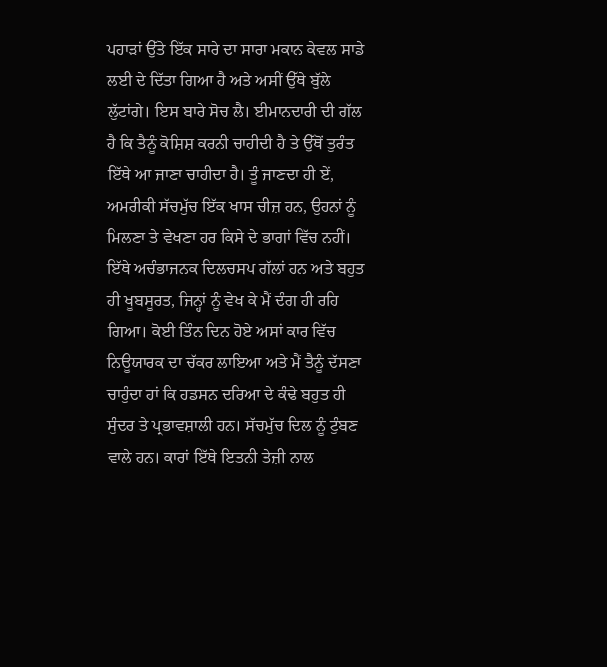ਪਹਾੜਾਂ ਉੱਤੇ ਇੱਕ ਸਾਰੇ ਦਾ ਸਾਰਾ ਮਕਾਨ ਕੇਵਲ ਸਾਡੇ ਲਈ ਦੇ ਦਿੱਤਾ ਗਿਆ ਹੈ ਅਤੇ ਅਸੀਂ ਉੱਥੇ ਬੁੱਲੇ ਲੁੱਟਾਂਗੇ। ਇਸ ਬਾਰੇ ਸੋਚ ਲੈ। ਈਮਾਨਦਾਰੀ ਦੀ ਗੱਲ ਹੈ ਕਿ ਤੈਨੂੰ ਕੋਸ਼ਿਸ਼ ਕਰਨੀ ਚਾਹੀਦੀ ਹੈ ਤੇ ਉੱਥੋਂ ਤੁਰੰਤ ਇੱਥੇ ਆ ਜਾਣਾ ਚਾਹੀਦਾ ਹੈ। ਤੂੰ ਜਾਣਦਾ ਹੀ ਏਂ, ਅਮਰੀਕੀ ਸੱਚਮੁੱਚ ਇੱਕ ਖਾਸ ਚੀਜ਼ ਹਨ, ਉਹਨਾਂ ਨੂੰ ਮਿਲਣਾ ਤੇ ਵੇਖਣਾ ਹਰ ਕਿਸੇ ਦੇ ਭਾਗਾਂ ਵਿੱਚ ਨਹੀਂ। ਇੱਥੇ ਅਚੰਭਾਜਨਕ ਦਿਲਚਸਪ ਗੱਲਾਂ ਹਨ ਅਤੇ ਬਹੁਤ ਹੀ ਖੂਬਸੂਰਤ, ਜਿਨ੍ਹਾਂ ਨੂੰ ਵੇਖ ਕੇ ਮੈਂ ਦੰਗ ਹੀ ਰਹਿ ਗਿਆ। ਕੋਈ ਤਿੰਨ ਦਿਨ ਹੋਏ ਅਸਾਂ ਕਾਰ ਵਿੱਚ ਨਿਊਯਾਰਕ ਦਾ ਚੱਕਰ ਲਾਇਆ ਅਤੇ ਮੈਂ ਤੈਨੂੰ ਦੱਸਣਾ ਚਾਹੁੰਦਾ ਹਾਂ ਕਿ ਹਡਸਨ ਦਰਿਆ ਦੇ ਕੰਢੇ ਬਹੁਤ ਹੀ ਸੁੰਦਰ ਤੇ ਪ੍ਰਭਾਵਸ਼ਾਲੀ ਹਨ। ਸੱਚਮੁੱਚ ਦਿਲ ਨੂੰ ਟੁੰਬਣ ਵਾਲੇ ਹਨ। ਕਾਰਾਂ ਇੱਥੇ ਇਤਨੀ ਤੇਜ਼ੀ ਨਾਲ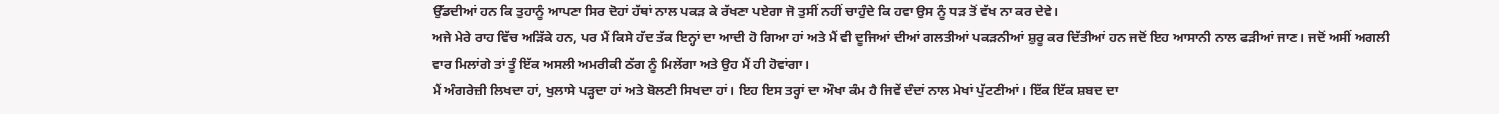ਉੱਡਦੀਆਂ ਹਨ ਕਿ ਤੁਹਾਨੂੰ ਆਪਣਾ ਸਿਰ ਦੋਹਾਂ ਹੱਥਾਂ ਨਾਲ ਪਕੜ ਕੇ ਰੱਖਣਾ ਪਏਗਾ ਜੋ ਤੁਸੀਂ ਨਹੀਂ ਚਾਹੁੰਦੇ ਕਿ ਹਵਾ ਉਸ ਨੂੰ ਧੜ ਤੋਂ ਵੱਖ ਨਾ ਕਰ ਦੇਵੇ।
ਅਜੇ ਮੇਰੇ ਰਾਹ ਵਿੱਚ ਅੜਿੱਕੇ ਹਨ, ਪਰ ਮੈਂ ਕਿਸੇ ਹੱਦ ਤੱਕ ਇਨ੍ਹਾਂ ਦਾ ਆਦੀ ਹੋ ਗਿਆ ਹਾਂ ਅਤੇ ਮੈਂ ਵੀ ਦੂਜਿਆਂ ਦੀਆਂ ਗਲਤੀਆਂ ਪਕੜਨੀਆਂ ਸ਼ੁਰੂ ਕਰ ਦਿੱਤੀਆਂ ਹਨ ਜਦੋਂ ਇਹ ਆਸਾਨੀ ਨਾਲ ਫੜੀਆਂ ਜਾਣ। ਜਦੋਂ ਅਸੀਂ ਅਗਲੀ ਵਾਰ ਮਿਲਾਂਗੇ ਤਾਂ ਤੂੰ ਇੱਕ ਅਸਲੀ ਅਮਰੀਕੀ ਠੱਗ ਨੂੰ ਮਿਲੇਂਗਾ ਅਤੇ ਉਹ ਮੈਂ ਹੀ ਹੋਵਾਂਗਾ।
ਮੈਂ ਅੰਗਰੇਜ਼ੀ ਲਿਖਦਾ ਹਾਂ, ਖੁਲਾਸੇ ਪੜ੍ਹਦਾ ਹਾਂ ਅਤੇ ਬੋਲਣੀ ਸਿਖਦਾ ਹਾਂ। ਇਹ ਇਸ ਤਰ੍ਹਾਂ ਦਾ ਔਖਾ ਕੰਮ ਹੈ ਜਿਵੇਂ ਦੰਦਾਂ ਨਾਲ ਮੇਖਾਂ ਪੁੱਟਣੀਆਂ। ਇੱਕ ਇੱਕ ਸ਼ਬਦ ਦਾ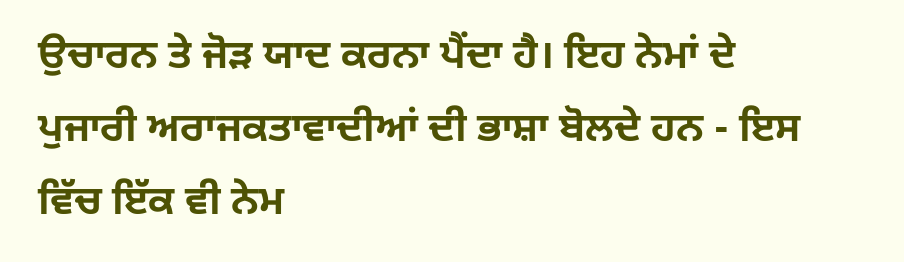ਉਚਾਰਨ ਤੇ ਜੋੜ ਯਾਦ ਕਰਨਾ ਪੈਂਦਾ ਹੈ। ਇਹ ਨੇਮਾਂ ਦੇ ਪੁਜਾਰੀ ਅਰਾਜਕਤਾਵਾਦੀਆਂ ਦੀ ਭਾਸ਼ਾ ਬੋਲਦੇ ਹਨ - ਇਸ ਵਿੱਚ ਇੱਕ ਵੀ ਨੇਮ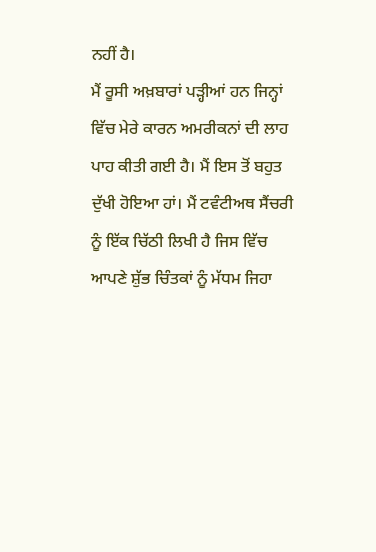ਨਹੀਂ ਹੈ।
ਮੈਂ ਰੂਸੀ ਅਖ਼ਬਾਰਾਂ ਪੜ੍ਹੀਆਂ ਹਨ ਜਿਨ੍ਹਾਂ ਵਿੱਚ ਮੇਰੇ ਕਾਰਨ ਅਮਰੀਕਨਾਂ ਦੀ ਲਾਹ ਪਾਹ ਕੀਤੀ ਗਈ ਹੈ। ਮੈਂ ਇਸ ਤੋਂ ਬਹੁਤ ਦੁੱਖੀ ਹੋਇਆ ਹਾਂ। ਮੈਂ ਟਵੰਟੀਅਥ ਸੈਂਚਰੀ ਨੂੰ ਇੱਕ ਚਿੱਠੀ ਲਿਖੀ ਹੈ ਜਿਸ ਵਿੱਚ ਆਪਣੇ ਸ਼ੁੱਭ ਚਿੰਤਕਾਂ ਨੂੰ ਮੱਧਮ ਜਿਹਾ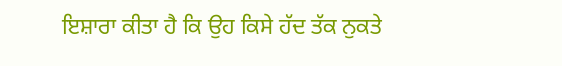ਇਸ਼ਾਰਾ ਕੀਤਾ ਹੈ ਕਿ ਉਹ ਕਿਸੇ ਹੱਦ ਤੱਕ ਨੁਕਤੇ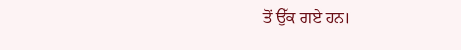ਤੋਂ ਉੱਕ ਗਏ ਹਨ।